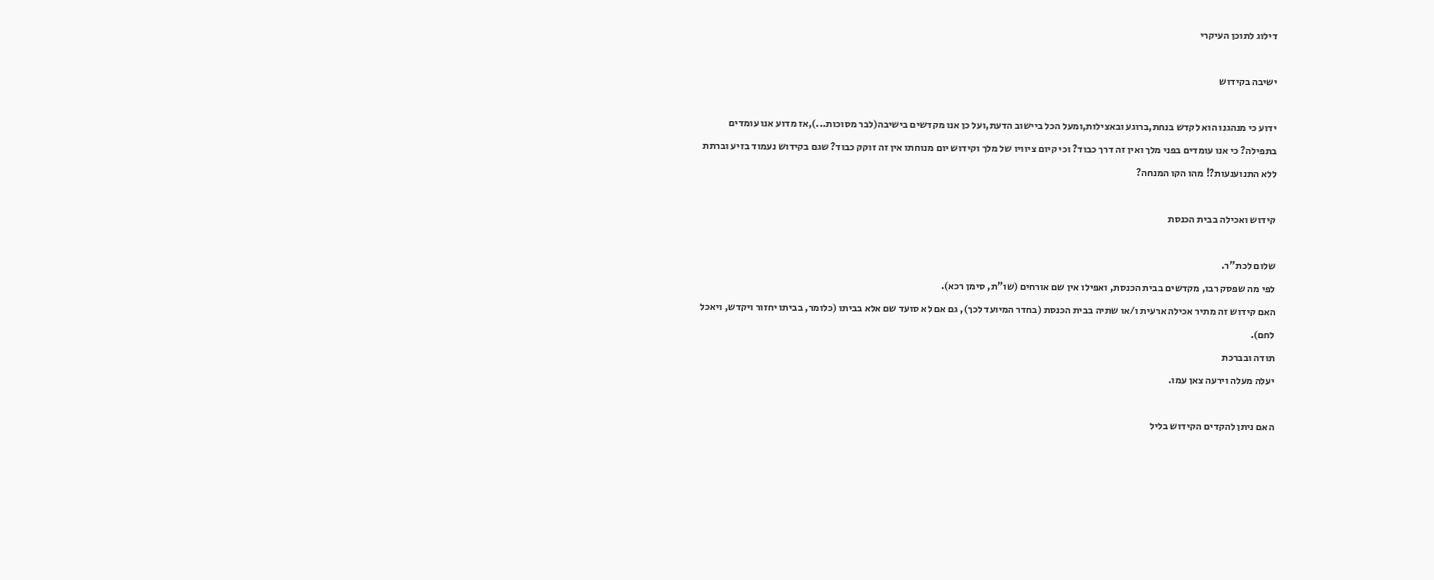דילוג לתוכן העיקרי

ישיבה בקידוש

ידוע כי מנהגנו הוא לקדש בנחת,ברוגע ובאצילות,ומעל הכל ביישוב הדעת,ועל כן אנו מקדשים בישיבה(לבר מסוכות...),אז מדוע אנו עומדים בתפילה? כי אנו עומדים בפני מלך ואין זה דרך כבוד? וכי קיום ציוויו של מלך וקידוש יום מנוחתו אין זה זוקק כבוד? שגם בקידוש נעמוד בזיע וברתת ללא התנוענעות?! מהו הקו המנחה?

קידוש ואכילה בבית הכנסת

שלום לכת"ר.
לפי מה שפסק רבו, מקדשים בבית הכנסת, ואפילו אין שם אורחים (שו"ת, סימן רכא).
האם קידוש זה מתיר אכילה ארעית ו/או שתיה בבית הכנסת (בחדר המיועד לכך), גם אם לא סועד שם אלא בביתו (כלומר, בביתו יחזור ויקדש, ויאכל לחם).
תודה ובברכת
יעלה מעלה וירעה צאן עמו.

האם ניתן להקדים הקידוש בליל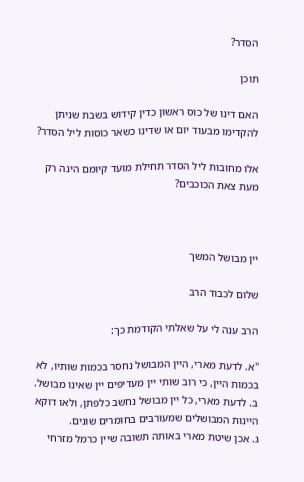הסדר?

תוכן

האם דינו של כוס ראשון כדין קידוש בשבת שניתן להקדימו מבעוד יום או שדינו כשאר כוסות ליל הסדר?

אלו מחובות ליל הסדר תחילת מועד קיומם הינה רק מעת צאת הכוכבים?



יין מבושל המשך

שלום לכבוד הרב

הרב ענה לי על שאלתי הקודמת כך:

"א. לדעת מארי, היין המבושל נחסר בכמות שותיו, לא בכמות היין, כי רוב שותי יין מעדיפים יין שאינו מבושל.
ב. לדעת מארי, כל יין מבושל נחשב כלפתן, ולאו דוקא היינות המבושלים שמעורבים בחומרים שונים.
ג. אכן שיטת מארי באותה תשובה שיין כרמל מזרחי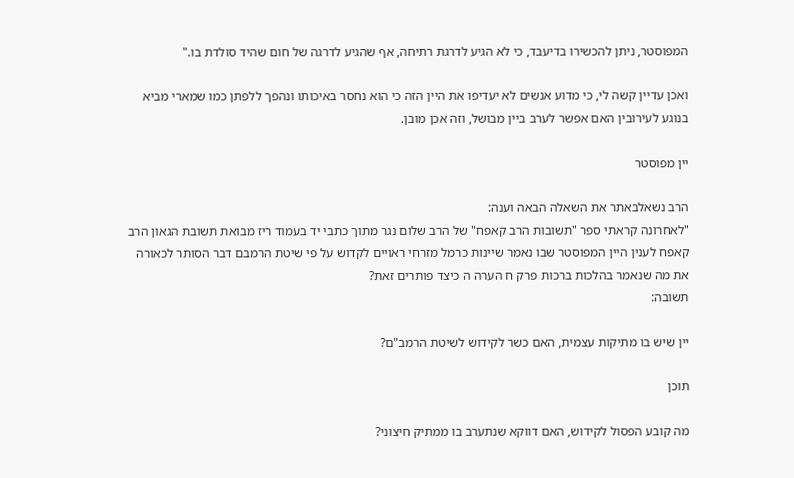המפוסטר, ניתן להכשירו בדיעבד, כי לא הגיע לדרגת רתיחה, אף שהגיע לדרגה של חום שהיד סולדת בו."

ואכן עדיין קשה לי, כי מדוע אנשים לא יעדיפו את היין הזה כי הוא נחסר באיכותו ונהפך ללפתן כמו שמארי מביא בנוגע לעירובין האם אפשר לערב ביין מבושל, וזה אכן מובן.

יין מפוסטר

הרב נשאלבאתר את השאלה הבאה וענה:
"לאחרונה קראתי ספר "תשובות הרב קאפח" של הרב שלום נגר מתוך כתבי יד בעמוד ריז מבואת תשובת הגאון הרב קאפח לענין היין המפוסטר שבו נאמר שיינות כרמל מזרחי ראויים לקדוש על פי שיטת הרמבם דבר הסותר לכאורה את מה שנאמר בהלכות ברכות פרק ח הערה ה כיצד פותרים זאת?
תשובה:

יין שיש בו מתיקות עצמית, האם כשר לקידוש לשיטת הרמב"ם?

תוכן

מה קובע הפסול לקידוש, האם דווקא שנתערב בו ממתיק חיצוני?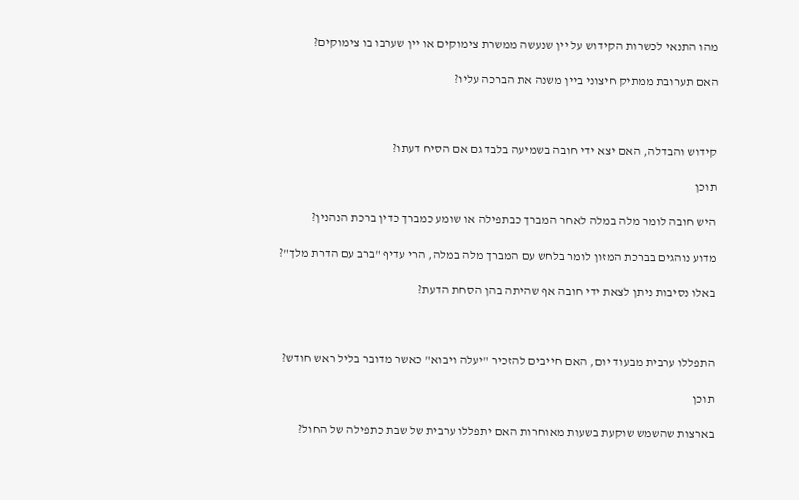מהו התנאי לכשרות הקידוש על יין שנעשה ממשרת צימוקים או יין שערבו בו צימוקים?

האם תערובת ממתיק חיצוני ביין משנה את הברכה עליו?



קידוש והבדלה, האם יצא ידי חובה בשמיעה בלבד גם אם הסיח דעתו?

תוכן

היש חובה לומר מלה במלה לאחר המברך כבתפילה או שומע כמברך כדין ברכת הנהנין?

מדוע נוהגים בברכת המזון לומר בלחש עם המברך מלה במלה, הרי עדיף "ברב עם הדרת מלך"?

באלו נסיבות ניתן לצאת ידי חובה אף שהיתה בהן הסחת הדעת?



התפללו ערבית מבעוד יום, האם חייבים להזכיר "יעלה ויבוא" כאשר מדובר בליל ראש חודש?

תוכן

בארצות שהשמש שוקעת בשעות מאוחרות האם יתפללו ערבית של שבת כתפילה של החול?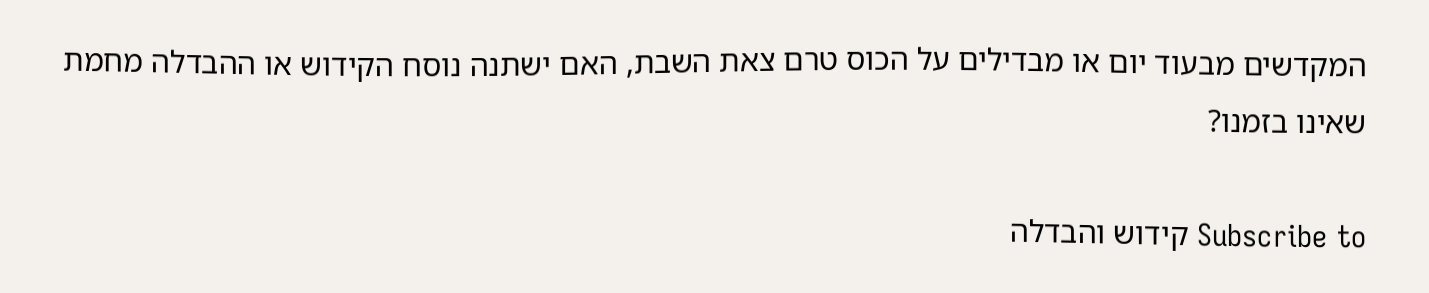המקדשים מבעוד יום או מבדילים על הכוס טרם צאת השבת, האם ישתנה נוסח הקידוש או ההבדלה מחמת שאינו בזמנו?

Subscribe to קידוש והבדלה